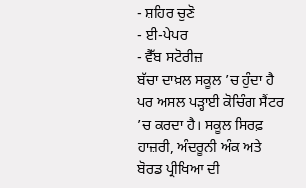- ਸ਼ਹਿਰ ਚੁਣੋ
- ਈ-ਪੇਪਰ
- ਵੈੱਬ ਸਟੋਰੀਜ਼
ਬੱਚਾ ਦਾਖ਼ਲ ਸਕੂਲ ’ਚ ਹੁੰਦਾ ਹੈ ਪਰ ਅਸਲ ਪੜ੍ਹਾਈ ਕੋਚਿੰਗ ਸੈਂਟਰ ’ਚ ਕਰਦਾ ਹੈ। ਸਕੂਲ ਸਿਰਫ਼ ਹਾਜ਼ਰੀ, ਅੰਦਰੂਨੀ ਅੰਕ ਅਤੇ ਬੋਰਡ ਪ੍ਰੀਖਿਆ ਦੀ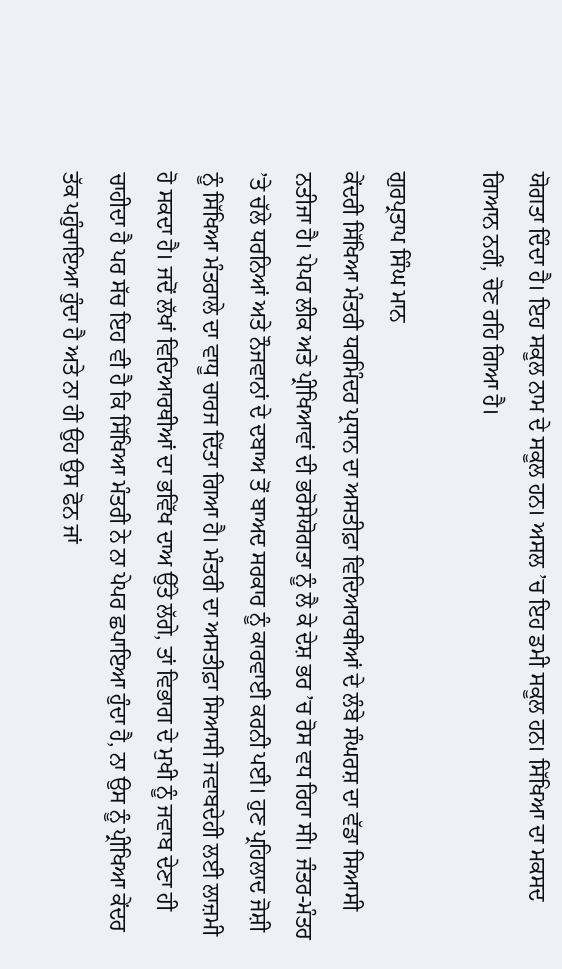ਯੋਗਤਾ ਦਿੰਦਾ ਹੈ। ਇਹ ਸਕੂਲ ਨਾਮ ਦੇ ਸਕੂਲ ਹਨ। ਅਸਲ ’ਚ ਇਹ ਡਮੀ ਸਕੂਲ ਹਨ। ਸਿੱਖਿਆ ਦਾ ਮਕਸਦ ਗਿਆਨ ਨਹੀਂ, ਚੋਣ ਰਹਿ ਗਿਆ ਹੈ।

ਗੁਰਪ੍ਰਤਾਪ ਸਿੰਘ ਮਾਨ
ਕੇਂਦਰੀ ਸਿੱਖਿਆ ਮੰਤਰੀ ਧਰਮਿੰਦਰ ਪ੍ਰਧਾਨ ਦਾ ਅਸਤੀਫ਼ਾ ਵਿਦਿਆਰਥੀਆਂ ਦੇ ਲੰਬੇ ਸੰਘਰਸ਼ ਦਾ ਵੱਡਾ ਸਿਆਸੀ ਨਤੀਜਾ ਹੈ। ਪੇਪਰ ਲੀਕ ਅਤੇ ਪ੍ਰੀਖਿਆਵਾਂ ਦੀ ਭਰੋਸੇਯੋਗਤਾ ਨੂੰ ਲੈ ਕੇ ਦੇਸ਼ ਭਰ ’ਚ ਰੋਸ ਵਧ ਰਿਹਾ ਸੀ। ਜੰਤਰ-ਮੰਤਰ ’ਤੇ ਚੱਲੇ ਧਰਨਿਆਂ ਅਤੇ ਨੌਜਵਾਨਾਂ ਦੇ ਦਬਾਅ ਤੋਂ ਬਾਅਦ ਸਰਕਾਰ ਨੂੰ ਕਾਰਵਾਈ ਕਰਨੀ ਪਈ। ਹੁਣ ਪ੍ਰਹਿਲਾਦ ਜੋਸ਼ੀ ਨੂੰ ਸਿੱਖਿਆ ਮੰਤਰਾਲੇ ਦਾ ਵਾਧੂ ਚਾਰਜ ਦਿੱਤਾ ਗਿਆ ਹੈ। ਮੰਤਰੀ ਦਾ ਅਸਤੀਫ਼ਾ ਸਿਆਸੀ ਜਵਾਬਦੇਹੀ ਲਈ ਲਾਜ਼ਮੀ ਹੋ ਸਕਦਾ ਹੈ। ਜਦੋਂ ਲੱਖਾਂ ਵਿਦਿਆਰਥੀਆਂ ਦਾ ਭਵਿੱਖ ਦਾਅ ਉੱਤੇ ਲੱਗੇ, ਤਾਂ ਵਿਭਾਗ ਦੇ ਮੁਖੀ ਨੂੰ ਜਵਾਬ ਦੇਣਾ ਹੀ ਚਾਹੀਦਾ ਹੈ ਪਰ ਸੱਚ ਇਹ ਵੀ ਹੈ ਕਿ ਸਿੱਖਿਆ ਮੰਤਰੀ ਨੇ ਨਾ ਪੇਪਰ ਛਪਾਇਆ ਹੁੰਦਾ ਹੈ, ਨਾ ਉਸ ਨੂੰ ਪ੍ਰੀਖਿਆ ਕੇਂਦਰ ਤੱਕ ਪਹੁੰਚਾਇਆ ਹੁੰਦਾ ਹੈ ਅਤੇ ਨਾ ਹੀ ਉਹ ਉਸ ਫੋਨ ਜਾਂ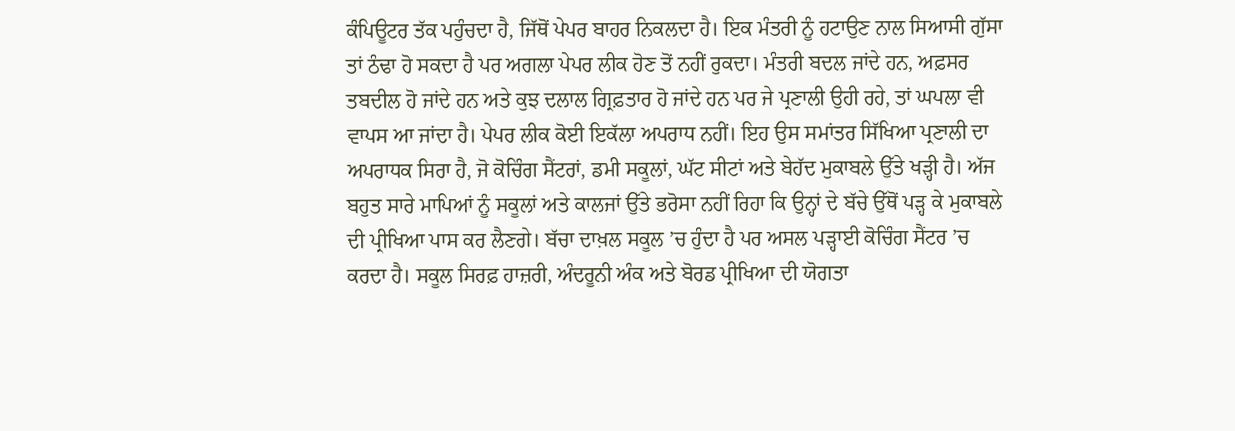ਕੰਪਿਊਟਰ ਤੱਕ ਪਹੁੰਚਦਾ ਹੈ, ਜਿੱਥੋਂ ਪੇਪਰ ਬਾਹਰ ਨਿਕਲਦਾ ਹੈ। ਇਕ ਮੰਤਰੀ ਨੂੰ ਹਟਾਉਣ ਨਾਲ ਸਿਆਸੀ ਗੁੱਸਾ ਤਾਂ ਠੰਢਾ ਹੋ ਸਕਦਾ ਹੈ ਪਰ ਅਗਲਾ ਪੇਪਰ ਲੀਕ ਹੋਣ ਤੋਂ ਨਹੀਂ ਰੁਕਦਾ। ਮੰਤਰੀ ਬਦਲ ਜਾਂਦੇ ਹਨ, ਅਫ਼ਸਰ ਤਬਦੀਲ ਹੋ ਜਾਂਦੇ ਹਨ ਅਤੇ ਕੁਝ ਦਲਾਲ ਗ੍ਰਿਫ਼ਤਾਰ ਹੋ ਜਾਂਦੇ ਹਨ ਪਰ ਜੇ ਪ੍ਰਣਾਲੀ ਉਹੀ ਰਹੇ, ਤਾਂ ਘਪਲਾ ਵੀ ਵਾਪਸ ਆ ਜਾਂਦਾ ਹੈ। ਪੇਪਰ ਲੀਕ ਕੋਈ ਇਕੱਲਾ ਅਪਰਾਧ ਨਹੀਂ। ਇਹ ਉਸ ਸਮਾਂਤਰ ਸਿੱਖਿਆ ਪ੍ਰਣਾਲੀ ਦਾ ਅਪਰਾਧਕ ਸਿਰਾ ਹੈ, ਜੋ ਕੋਚਿੰਗ ਸੈਂਟਰਾਂ, ਡਮੀ ਸਕੂਲਾਂ, ਘੱਟ ਸੀਟਾਂ ਅਤੇ ਬੇਹੱਦ ਮੁਕਾਬਲੇ ਉੱਤੇ ਖੜ੍ਹੀ ਹੈ। ਅੱਜ ਬਹੁਤ ਸਾਰੇ ਮਾਪਿਆਂ ਨੂੰ ਸਕੂਲਾਂ ਅਤੇ ਕਾਲਜਾਂ ਉੱਤੇ ਭਰੋਸਾ ਨਹੀਂ ਰਿਹਾ ਕਿ ਉਨ੍ਹਾਂ ਦੇ ਬੱਚੇ ਉੱਥੋਂ ਪੜ੍ਹ ਕੇ ਮੁਕਾਬਲੇ ਦੀ ਪ੍ਰੀਖਿਆ ਪਾਸ ਕਰ ਲੈਣਗੇ। ਬੱਚਾ ਦਾਖ਼ਲ ਸਕੂਲ ’ਚ ਹੁੰਦਾ ਹੈ ਪਰ ਅਸਲ ਪੜ੍ਹਾਈ ਕੋਚਿੰਗ ਸੈਂਟਰ ’ਚ ਕਰਦਾ ਹੈ। ਸਕੂਲ ਸਿਰਫ਼ ਹਾਜ਼ਰੀ, ਅੰਦਰੂਨੀ ਅੰਕ ਅਤੇ ਬੋਰਡ ਪ੍ਰੀਖਿਆ ਦੀ ਯੋਗਤਾ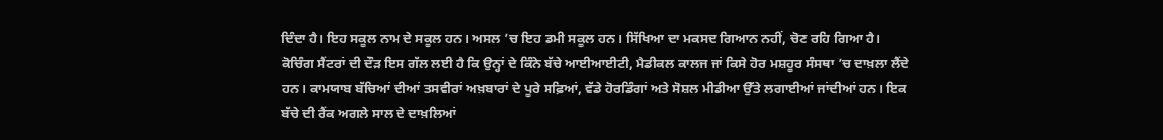ਦਿੰਦਾ ਹੈ। ਇਹ ਸਕੂਲ ਨਾਮ ਦੇ ਸਕੂਲ ਹਨ। ਅਸਲ ’ਚ ਇਹ ਡਮੀ ਸਕੂਲ ਹਨ। ਸਿੱਖਿਆ ਦਾ ਮਕਸਦ ਗਿਆਨ ਨਹੀਂ, ਚੋਣ ਰਹਿ ਗਿਆ ਹੈ।
ਕੋਚਿੰਗ ਸੈਂਟਰਾਂ ਦੀ ਦੌੜ ਇਸ ਗੱਲ ਲਈ ਹੈ ਕਿ ਉਨ੍ਹਾਂ ਦੇ ਕਿੰਨੇ ਬੱਚੇ ਆਈਆਈਟੀ, ਮੈਡੀਕਲ ਕਾਲਜ ਜਾਂ ਕਿਸੇ ਹੋਰ ਮਸ਼ਹੂਰ ਸੰਸਥਾ ’ਚ ਦਾਖ਼ਲਾ ਲੈਂਦੇ ਹਨ। ਕਾਮਯਾਬ ਬੱਚਿਆਂ ਦੀਆਂ ਤਸਵੀਰਾਂ ਅਖ਼ਬਾਰਾਂ ਦੇ ਪੂਰੇ ਸਫ਼ਿਆਂ, ਵੱਡੇ ਹੋਰਡਿੰਗਾਂ ਅਤੇ ਸੋਸ਼ਲ ਮੀਡੀਆ ਉੱਤੇ ਲਗਾਈਆਂ ਜਾਂਦੀਆਂ ਹਨ। ਇਕ ਬੱਚੇ ਦੀ ਰੈਂਕ ਅਗਲੇ ਸਾਲ ਦੇ ਦਾਖ਼ਲਿਆਂ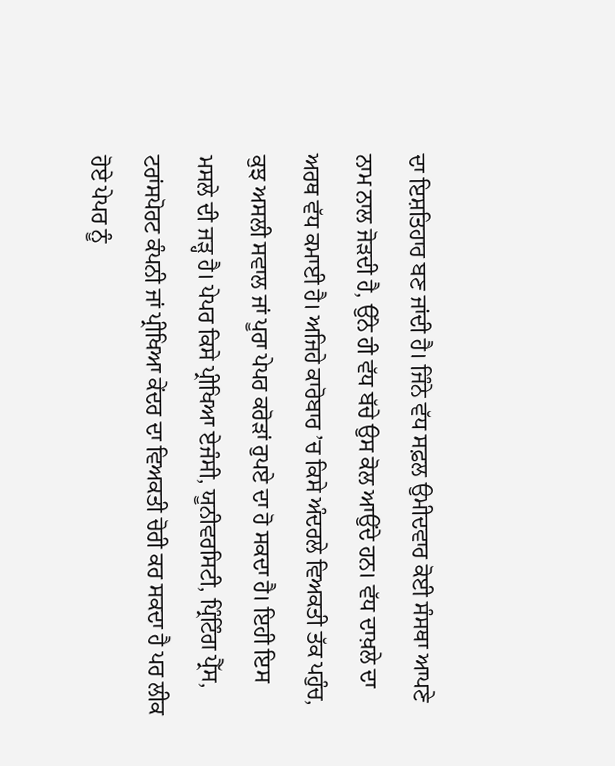ਦਾ ਇਸ਼ਤਿਹਾਰ ਬਣ ਜਾਂਦੀ ਹੈ। ਜਿੰਨੇ ਵੱਧ ਸਫ਼ਲ ਉਮੀਦਵਾਰ ਕੋਈ ਸੰਸਥਾ ਆਪਣੇ ਨਾਮ ਨਾਲ ਜੋੜਦੀ ਹੈ, ਉੱਨੇ ਹੀ ਵੱਧ ਬੱਚੇ ਉਸ ਕੋਲ ਆਉਂਦੇ ਹਨ। ਵੱਧ ਦਾਖ਼ਲੇ ਦਾ ਅਰਥ ਵੱਧ ਕਮਾਈ ਹੈ। ਅਜਿਹੇ ਕਾਰੋਬਾਰ ’ਚ ਕਿਸੇ ਅੰਦਰਲੇ ਵਿਅਕਤੀ ਤੱਕ ਪਹੁੰਚ, ਕੁਝ ਅਸਲੀ ਸਵਾਲ ਜਾਂ ਪੂਰਾ ਪੇਪਰ ਕਰੋੜਾਂ ਰੁਪਏ ਦਾ ਹੋ ਸਕਦਾ ਹੈ। ਇਹੀ ਇਸ ਮਸਲੇ ਦੀ ਜੜ੍ਹ ਹੈ। ਪੇਪਰ ਕਿਸੇ ਪ੍ਰੀਖਿਆ ਏਜੰਸੀ, ਯੂਨੀਵਰਸਿਟੀ, ਪ੍ਰਿੰਟਿੰਗ ਪ੍ਰੈੱਸ, ਟਰਾਂਸਪੋਰਟ ਕੰਪਨੀ ਜਾਂ ਪ੍ਰੀਖਿਆ ਕੇਂਦਰ ਦਾ ਵਿਅਕਤੀ ਚੋਰੀ ਕਰ ਸਕਦਾ ਹੈ ਪਰ ਲੀਕ ਹੋਏ ਪੇਪਰ ਨੂੰ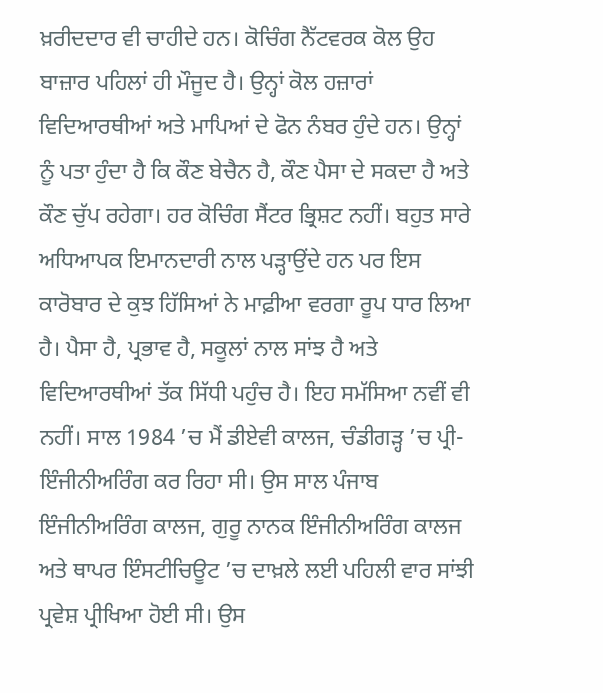ਖ਼ਰੀਦਦਾਰ ਵੀ ਚਾਹੀਦੇ ਹਨ। ਕੋਚਿੰਗ ਨੈੱਟਵਰਕ ਕੋਲ ਉਹ ਬਾਜ਼ਾਰ ਪਹਿਲਾਂ ਹੀ ਮੌਜੂਦ ਹੈ। ਉਨ੍ਹਾਂ ਕੋਲ ਹਜ਼ਾਰਾਂ ਵਿਦਿਆਰਥੀਆਂ ਅਤੇ ਮਾਪਿਆਂ ਦੇ ਫੋਨ ਨੰਬਰ ਹੁੰਦੇ ਹਨ। ਉਨ੍ਹਾਂ ਨੂੰ ਪਤਾ ਹੁੰਦਾ ਹੈ ਕਿ ਕੌਣ ਬੇਚੈਨ ਹੈ, ਕੌਣ ਪੈਸਾ ਦੇ ਸਕਦਾ ਹੈ ਅਤੇ ਕੌਣ ਚੁੱਪ ਰਹੇਗਾ। ਹਰ ਕੋਚਿੰਗ ਸੈਂਟਰ ਭ੍ਰਿਸ਼ਟ ਨਹੀਂ। ਬਹੁਤ ਸਾਰੇ ਅਧਿਆਪਕ ਇਮਾਨਦਾਰੀ ਨਾਲ ਪੜ੍ਹਾਉਂਦੇ ਹਨ ਪਰ ਇਸ ਕਾਰੋਬਾਰ ਦੇ ਕੁਝ ਹਿੱਸਿਆਂ ਨੇ ਮਾਫ਼ੀਆ ਵਰਗਾ ਰੂਪ ਧਾਰ ਲਿਆ ਹੈ। ਪੈਸਾ ਹੈ, ਪ੍ਰਭਾਵ ਹੈ, ਸਕੂਲਾਂ ਨਾਲ ਸਾਂਝ ਹੈ ਅਤੇ ਵਿਦਿਆਰਥੀਆਂ ਤੱਕ ਸਿੱਧੀ ਪਹੁੰਚ ਹੈ। ਇਹ ਸਮੱਸਿਆ ਨਵੀਂ ਵੀ ਨਹੀਂ। ਸਾਲ 1984 ’ਚ ਮੈਂ ਡੀਏਵੀ ਕਾਲਜ, ਚੰਡੀਗੜ੍ਹ ’ਚ ਪ੍ਰੀ-ਇੰਜੀਨੀਅਰਿੰਗ ਕਰ ਰਿਹਾ ਸੀ। ਉਸ ਸਾਲ ਪੰਜਾਬ ਇੰਜੀਨੀਅਰਿੰਗ ਕਾਲਜ, ਗੁਰੂ ਨਾਨਕ ਇੰਜੀਨੀਅਰਿੰਗ ਕਾਲਜ ਅਤੇ ਥਾਪਰ ਇੰਸਟੀਚਿਊਟ ’ਚ ਦਾਖ਼ਲੇ ਲਈ ਪਹਿਲੀ ਵਾਰ ਸਾਂਝੀ ਪ੍ਰਵੇਸ਼ ਪ੍ਰੀਖਿਆ ਹੋਈ ਸੀ। ਉਸ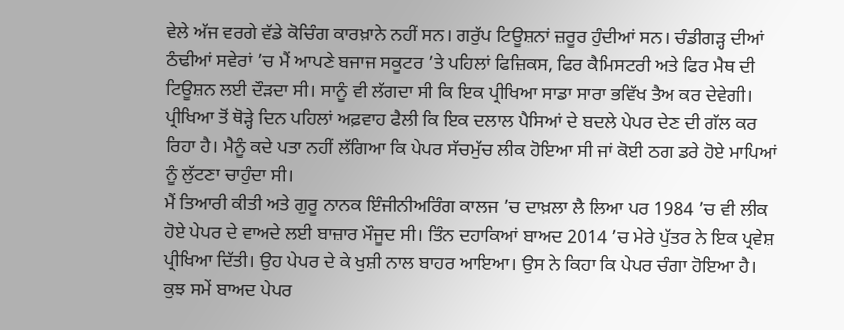ਵੇਲੇ ਅੱਜ ਵਰਗੇ ਵੱਡੇ ਕੋਚਿੰਗ ਕਾਰਖ਼ਾਨੇ ਨਹੀਂ ਸਨ। ਗਰੁੱਪ ਟਿਊਸ਼ਨਾਂ ਜ਼ਰੂਰ ਹੁੰਦੀਆਂ ਸਨ। ਚੰਡੀਗੜ੍ਹ ਦੀਆਂ ਠੰਢੀਆਂ ਸਵੇਰਾਂ ’ਚ ਮੈਂ ਆਪਣੇ ਬਜਾਜ ਸਕੂਟਰ ’ਤੇ ਪਹਿਲਾਂ ਫਿਜ਼ਿਕਸ, ਫਿਰ ਕੈਮਿਸਟਰੀ ਅਤੇ ਫਿਰ ਮੈਥ ਦੀ ਟਿਊਸ਼ਨ ਲਈ ਦੌੜਦਾ ਸੀ। ਸਾਨੂੰ ਵੀ ਲੱਗਦਾ ਸੀ ਕਿ ਇਕ ਪ੍ਰੀਖਿਆ ਸਾਡਾ ਸਾਰਾ ਭਵਿੱਖ ਤੈਅ ਕਰ ਦੇਵੇਗੀ।
ਪ੍ਰੀਖਿਆ ਤੋਂ ਥੋੜ੍ਹੇ ਦਿਨ ਪਹਿਲਾਂ ਅਫ਼ਵਾਹ ਫੈਲੀ ਕਿ ਇਕ ਦਲਾਲ ਪੈਸਿਆਂ ਦੇ ਬਦਲੇ ਪੇਪਰ ਦੇਣ ਦੀ ਗੱਲ ਕਰ ਰਿਹਾ ਹੈ। ਮੈਨੂੰ ਕਦੇ ਪਤਾ ਨਹੀਂ ਲੱਗਿਆ ਕਿ ਪੇਪਰ ਸੱਚਮੁੱਚ ਲੀਕ ਹੋਇਆ ਸੀ ਜਾਂ ਕੋਈ ਠਗ ਡਰੇ ਹੋਏ ਮਾਪਿਆਂ ਨੂੰ ਲੁੱਟਣਾ ਚਾਹੁੰਦਾ ਸੀ।
ਮੈਂ ਤਿਆਰੀ ਕੀਤੀ ਅਤੇ ਗੁਰੂ ਨਾਨਕ ਇੰਜੀਨੀਅਰਿੰਗ ਕਾਲਜ ’ਚ ਦਾਖ਼ਲਾ ਲੈ ਲਿਆ ਪਰ 1984 ’ਚ ਵੀ ਲੀਕ ਹੋਏ ਪੇਪਰ ਦੇ ਵਾਅਦੇ ਲਈ ਬਾਜ਼ਾਰ ਮੌਜੂਦ ਸੀ। ਤਿੰਨ ਦਹਾਕਿਆਂ ਬਾਅਦ 2014 ’ਚ ਮੇਰੇ ਪੁੱਤਰ ਨੇ ਇਕ ਪ੍ਰਵੇਸ਼ ਪ੍ਰੀਖਿਆ ਦਿੱਤੀ। ਉਹ ਪੇਪਰ ਦੇ ਕੇ ਖੁਸ਼ੀ ਨਾਲ ਬਾਹਰ ਆਇਆ। ਉਸ ਨੇ ਕਿਹਾ ਕਿ ਪੇਪਰ ਚੰਗਾ ਹੋਇਆ ਹੈ। ਕੁਝ ਸਮੇਂ ਬਾਅਦ ਪੇਪਰ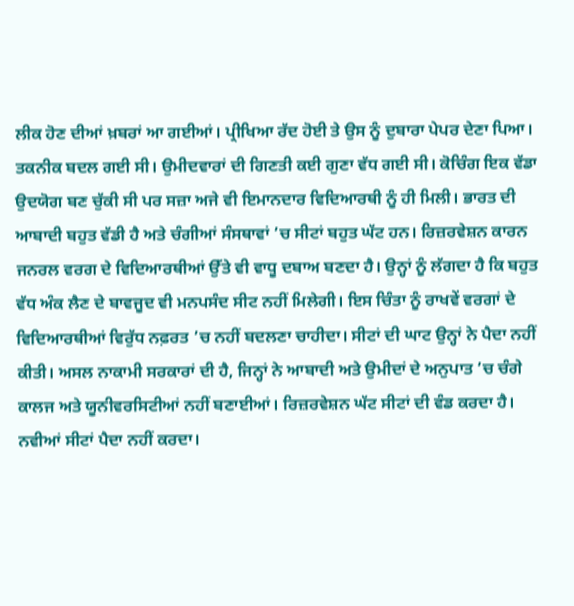ਲੀਕ ਹੋਣ ਦੀਆਂ ਖ਼ਬਰਾਂ ਆ ਗਈਆਂ। ਪ੍ਰੀਖਿਆ ਰੱਦ ਹੋਈ ਤੇ ਉਸ ਨੂੰ ਦੁਬਾਰਾ ਪੇਪਰ ਦੇਣਾ ਪਿਆ। ਤਕਨੀਕ ਬਦਲ ਗਈ ਸੀ। ਉਮੀਦਵਾਰਾਂ ਦੀ ਗਿਣਤੀ ਕਈ ਗੁਣਾ ਵੱਧ ਗਈ ਸੀ। ਕੋਚਿੰਗ ਇਕ ਵੱਡਾ ਉਦਯੋਗ ਬਣ ਚੁੱਕੀ ਸੀ ਪਰ ਸਜ਼ਾ ਅਜੇ ਵੀ ਇਮਾਨਦਾਰ ਵਿਦਿਆਰਥੀ ਨੂੰ ਹੀ ਮਿਲੀ। ਭਾਰਤ ਦੀ ਆਬਾਦੀ ਬਹੁਤ ਵੱਡੀ ਹੈ ਅਤੇ ਚੰਗੀਆਂ ਸੰਸਥਾਵਾਂ ’ਚ ਸੀਟਾਂ ਬਹੁਤ ਘੱਟ ਹਨ। ਰਿਜ਼ਰਵੇਸ਼ਨ ਕਾਰਨ ਜਨਰਲ ਵਰਗ ਦੇ ਵਿਦਿਆਰਥੀਆਂ ਉੱਤੇ ਵੀ ਵਾਧੂ ਦਬਾਅ ਬਣਦਾ ਹੈ। ਉਨ੍ਹਾਂ ਨੂੰ ਲੱਗਦਾ ਹੈ ਕਿ ਬਹੁਤ ਵੱਧ ਅੰਕ ਲੈਣ ਦੇ ਬਾਵਜੂਦ ਵੀ ਮਨਪਸੰਦ ਸੀਟ ਨਹੀਂ ਮਿਲੇਗੀ। ਇਸ ਚਿੰਤਾ ਨੂੰ ਰਾਖਵੇਂ ਵਰਗਾਂ ਦੇ ਵਿਦਿਆਰਥੀਆਂ ਵਿਰੁੱਧ ਨਫ਼ਰਤ ’ਚ ਨਹੀਂ ਬਦਲਣਾ ਚਾਹੀਦਾ। ਸੀਟਾਂ ਦੀ ਘਾਟ ਉਨ੍ਹਾਂ ਨੇ ਪੈਦਾ ਨਹੀਂ ਕੀਤੀ। ਅਸਲ ਨਾਕਾਮੀ ਸਰਕਾਰਾਂ ਦੀ ਹੈ, ਜਿਨ੍ਹਾਂ ਨੇ ਆਬਾਦੀ ਅਤੇ ਉਮੀਦਾਂ ਦੇ ਅਨੁਪਾਤ ’ਚ ਚੰਗੇ ਕਾਲਜ ਅਤੇ ਯੂਨੀਵਰਸਿਟੀਆਂ ਨਹੀਂ ਬਣਾਈਆਂ। ਰਿਜ਼ਰਵੇਸ਼ਨ ਘੱਟ ਸੀਟਾਂ ਦੀ ਵੰਡ ਕਰਦਾ ਹੈ। ਨਵੀਆਂ ਸੀਟਾਂ ਪੈਦਾ ਨਹੀਂ ਕਰਦਾ।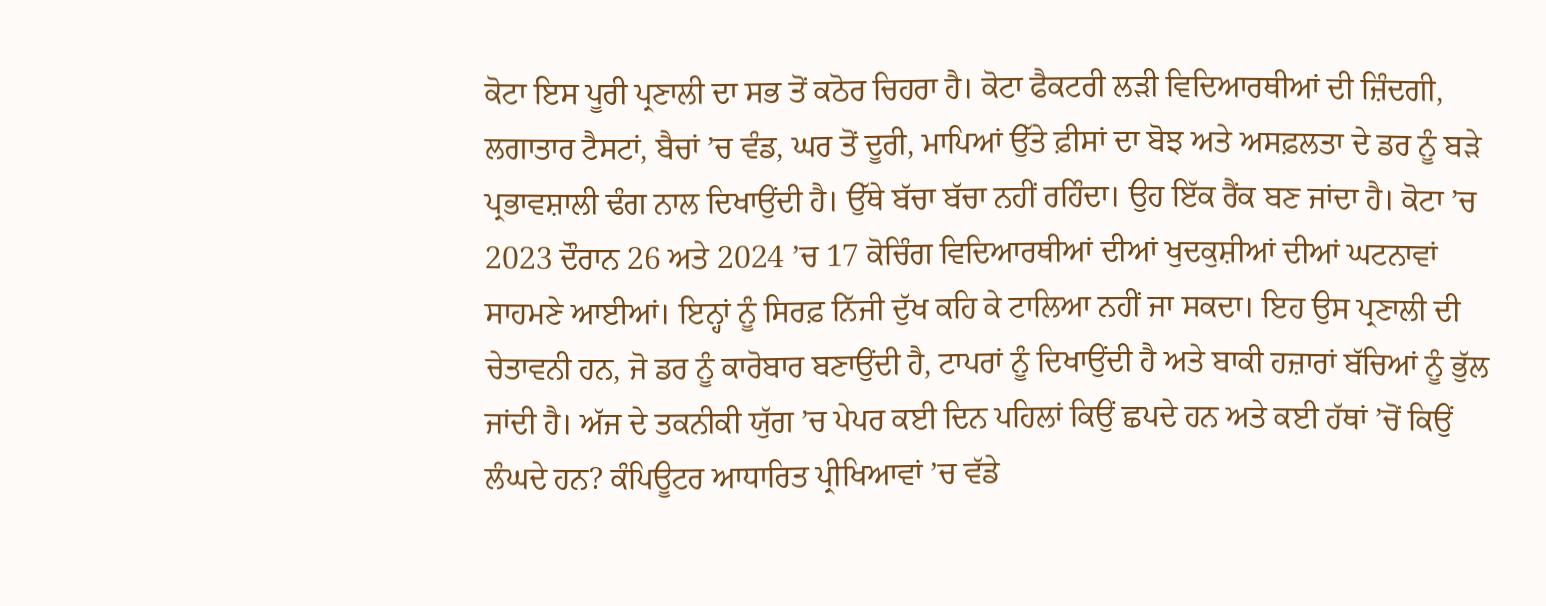ਕੋਟਾ ਇਸ ਪੂਰੀ ਪ੍ਰਣਾਲੀ ਦਾ ਸਭ ਤੋਂ ਕਠੋਰ ਚਿਹਰਾ ਹੈ। ਕੋਟਾ ਫੈਕਟਰੀ ਲੜੀ ਵਿਦਿਆਰਥੀਆਂ ਦੀ ਜ਼ਿੰਦਗੀ, ਲਗਾਤਾਰ ਟੈਸਟਾਂ, ਬੈਚਾਂ ’ਚ ਵੰਡ, ਘਰ ਤੋਂ ਦੂਰੀ, ਮਾਪਿਆਂ ਉੱਤੇ ਫ਼ੀਸਾਂ ਦਾ ਬੋਝ ਅਤੇ ਅਸਫ਼ਲਤਾ ਦੇ ਡਰ ਨੂੰ ਬੜੇ ਪ੍ਰਭਾਵਸ਼ਾਲੀ ਢੰਗ ਨਾਲ ਦਿਖਾਉਂਦੀ ਹੈ। ਉੱਥੇ ਬੱਚਾ ਬੱਚਾ ਨਹੀਂ ਰਹਿੰਦਾ। ਉਹ ਇੱਕ ਰੈਂਕ ਬਣ ਜਾਂਦਾ ਹੈ। ਕੋਟਾ ’ਚ 2023 ਦੌਰਾਨ 26 ਅਤੇ 2024 ’ਚ 17 ਕੋਚਿੰਗ ਵਿਦਿਆਰਥੀਆਂ ਦੀਆਂ ਖੁਦਕੁਸ਼ੀਆਂ ਦੀਆਂ ਘਟਨਾਵਾਂ ਸਾਹਮਣੇ ਆਈਆਂ। ਇਨ੍ਹਾਂ ਨੂੰ ਸਿਰਫ਼ ਨਿੱਜੀ ਦੁੱਖ ਕਹਿ ਕੇ ਟਾਲਿਆ ਨਹੀਂ ਜਾ ਸਕਦਾ। ਇਹ ਉਸ ਪ੍ਰਣਾਲੀ ਦੀ ਚੇਤਾਵਨੀ ਹਨ, ਜੋ ਡਰ ਨੂੰ ਕਾਰੋਬਾਰ ਬਣਾਉਂਦੀ ਹੈ, ਟਾਪਰਾਂ ਨੂੰ ਦਿਖਾਉਂਦੀ ਹੈ ਅਤੇ ਬਾਕੀ ਹਜ਼ਾਰਾਂ ਬੱਚਿਆਂ ਨੂੰ ਭੁੱਲ ਜਾਂਦੀ ਹੈ। ਅੱਜ ਦੇ ਤਕਨੀਕੀ ਯੁੱਗ ’ਚ ਪੇਪਰ ਕਈ ਦਿਨ ਪਹਿਲਾਂ ਕਿਉਂ ਛਪਦੇ ਹਨ ਅਤੇ ਕਈ ਹੱਥਾਂ ’ਚੋਂ ਕਿਉਂ ਲੰਘਦੇ ਹਨ? ਕੰਪਿਊਟਰ ਆਧਾਰਿਤ ਪ੍ਰੀਖਿਆਵਾਂ ’ਚ ਵੱਡੇ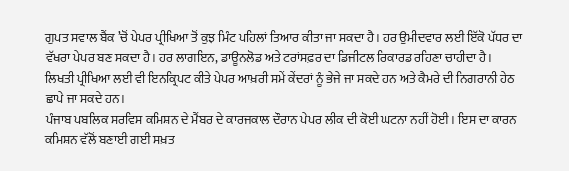ਗੁਪਤ ਸਵਾਲ ਬੈਂਕ ’ਚੋਂ ਪੇਪਰ ਪ੍ਰੀਖਿਆ ਤੋਂ ਕੁਝ ਮਿੰਟ ਪਹਿਲਾਂ ਤਿਆਰ ਕੀਤਾ ਜਾ ਸਕਦਾ ਹੈ। ਹਰ ਉਮੀਦਵਾਰ ਲਈ ਇੱਕੋ ਪੱਧਰ ਦਾ ਵੱਖਰਾ ਪੇਪਰ ਬਣ ਸਕਦਾ ਹੈ। ਹਰ ਲਾਗਇਨ, ਡਾਊਨਲੋਡ ਅਤੇ ਟਰਾਂਸਫ਼ਰ ਦਾ ਡਿਜੀਟਲ ਰਿਕਾਰਡ ਰਹਿਣਾ ਚਾਹੀਦਾ ਹੈ।
ਲਿਖਤੀ ਪ੍ਰੀਖਿਆ ਲਈ ਵੀ ਇਨਕ੍ਰਿਪਟ ਕੀਤੇ ਪੇਪਰ ਆਖ਼ਰੀ ਸਮੇਂ ਕੇਂਦਰਾਂ ਨੂੰ ਭੇਜੇ ਜਾ ਸਕਦੇ ਹਨ ਅਤੇ ਕੈਮਰੇ ਦੀ ਨਿਗਰਾਨੀ ਹੇਠ ਛਾਪੇ ਜਾ ਸਕਦੇ ਹਨ।
ਪੰਜਾਬ ਪਬਲਿਕ ਸਰਵਿਸ ਕਮਿਸ਼ਨ ਦੇ ਮੈਂਬਰ ਦੇ ਕਾਰਜਕਾਲ ਦੌਰਾਨ ਪੇਪਰ ਲੀਕ ਦੀ ਕੋਈ ਘਟਨਾ ਨਹੀਂ ਹੋਈ। ਇਸ ਦਾ ਕਾਰਨ ਕਮਿਸ਼ਨ ਵੱਲੋਂ ਬਣਾਈ ਗਈ ਸਖ਼ਤ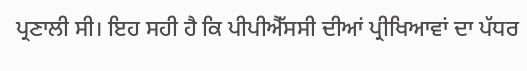ਪ੍ਰਣਾਲੀ ਸੀ। ਇਹ ਸਹੀ ਹੈ ਕਿ ਪੀਪੀਐੱਸਸੀ ਦੀਆਂ ਪ੍ਰੀਖਿਆਵਾਂ ਦਾ ਪੱਧਰ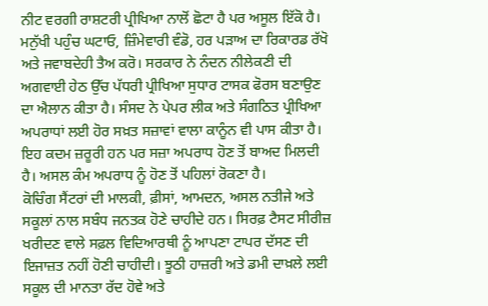ਨੀਟ ਵਰਗੀ ਰਾਸ਼ਟਰੀ ਪ੍ਰੀਖਿਆ ਨਾਲੋਂ ਛੋਟਾ ਹੈ ਪਰ ਅਸੂਲ ਇੱਕੋ ਹੈ। ਮਨੁੱਖੀ ਪਹੁੰਚ ਘਟਾਓ, ਜ਼ਿੰਮੇਵਾਰੀ ਵੰਡੋ, ਹਰ ਪੜਾਅ ਦਾ ਰਿਕਾਰਡ ਰੱਖੋ ਅਤੇ ਜਵਾਬਦੇਹੀ ਤੈਅ ਕਰੋ। ਸਰਕਾਰ ਨੇ ਨੰਦਨ ਨੀਲੇਕਣੀ ਦੀ ਅਗਵਾਈ ਹੇਠ ਉੱਚ ਪੱਧਰੀ ਪ੍ਰੀਖਿਆ ਸੁਧਾਰ ਟਾਸਕ ਫੋਰਸ ਬਣਾਉਣ ਦਾ ਐਲਾਨ ਕੀਤਾ ਹੈ। ਸੰਸਦ ਨੇ ਪੇਪਰ ਲੀਕ ਅਤੇ ਸੰਗਠਿਤ ਪ੍ਰੀਖਿਆ ਅਪਰਾਧਾਂ ਲਈ ਹੋਰ ਸਖ਼ਤ ਸਜ਼ਾਵਾਂ ਵਾਲਾ ਕਾਨੂੰਨ ਵੀ ਪਾਸ ਕੀਤਾ ਹੈ।
ਇਹ ਕਦਮ ਜ਼ਰੂਰੀ ਹਨ ਪਰ ਸਜ਼ਾ ਅਪਰਾਧ ਹੋਣ ਤੋਂ ਬਾਅਦ ਮਿਲਦੀ ਹੈ। ਅਸਲ ਕੰਮ ਅਪਰਾਧ ਨੂੰ ਹੋਣ ਤੋਂ ਪਹਿਲਾਂ ਰੋਕਣਾ ਹੈ।
ਕੋਚਿੰਗ ਸੈਂਟਰਾਂ ਦੀ ਮਾਲਕੀ, ਫ਼ੀਸਾਂ, ਆਮਦਨ, ਅਸਲ ਨਤੀਜੇ ਅਤੇ ਸਕੂਲਾਂ ਨਾਲ ਸਬੰਧ ਜਨਤਕ ਹੋਣੇ ਚਾਹੀਦੇ ਹਨ। ਸਿਰਫ਼ ਟੈਸਟ ਸੀਰੀਜ਼ ਖਰੀਦਣ ਵਾਲੇ ਸਫ਼ਲ ਵਿਦਿਆਰਥੀ ਨੂੰ ਆਪਣਾ ਟਾਪਰ ਦੱਸਣ ਦੀ ਇਜਾਜ਼ਤ ਨਹੀਂ ਹੋਣੀ ਚਾਹੀਦੀ। ਝੂਠੀ ਹਾਜ਼ਰੀ ਅਤੇ ਡਮੀ ਦਾਖ਼ਲੇ ਲਈ ਸਕੂਲ ਦੀ ਮਾਨਤਾ ਰੱਦ ਹੋਵੇ ਅਤੇ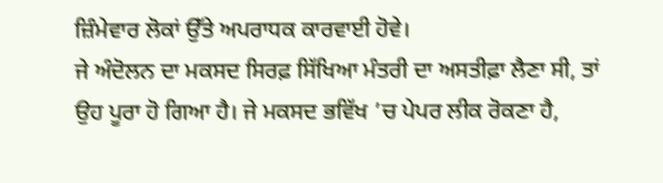ਜ਼ਿੰਮੇਵਾਰ ਲੋਕਾਂ ਉੱਤੇ ਅਪਰਾਧਕ ਕਾਰਵਾਈ ਹੋਵੇ।
ਜੇ ਅੰਦੋਲਨ ਦਾ ਮਕਸਦ ਸਿਰਫ਼ ਸਿੱਖਿਆ ਮੰਤਰੀ ਦਾ ਅਸਤੀਫ਼ਾ ਲੈਣਾ ਸੀ, ਤਾਂ ਉਹ ਪੂਰਾ ਹੋ ਗਿਆ ਹੈ। ਜੇ ਮਕਸਦ ਭਵਿੱਖ ’ਚ ਪੇਪਰ ਲੀਕ ਰੋਕਣਾ ਹੈ,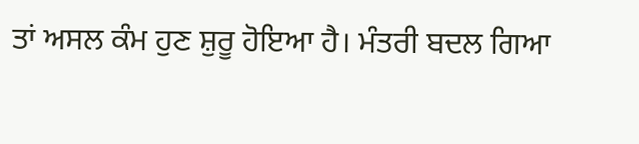ਤਾਂ ਅਸਲ ਕੰਮ ਹੁਣ ਸ਼ੁਰੂ ਹੋਇਆ ਹੈ। ਮੰਤਰੀ ਬਦਲ ਗਿਆ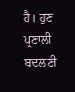ਹੈ। ਹੁਣ ਪ੍ਰਣਾਲੀ ਬਦਲਣੀ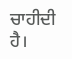ਚਾਹੀਦੀ ਹੈ।